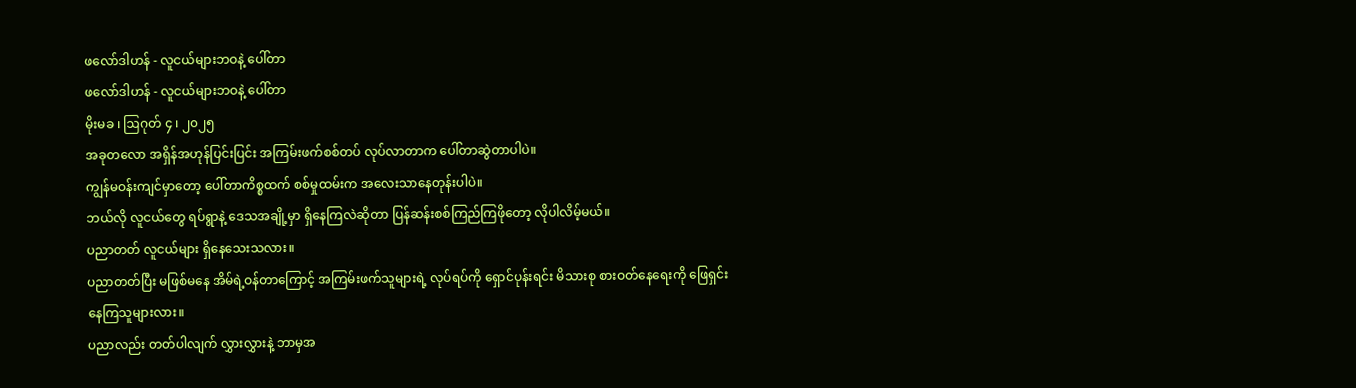ဖလော်ဒါဟန် - လူငယ်များဘဝနဲ့ ပေါ်တာ
ဖလော်ဒါဟန် - လူငယ်များဘဝနဲ့ ပေါ်တာ
မိုးမခ ၊ ဩဂုတ် ၄ ၊ ၂၀၂၅
အခုတလော အရှိန်အဟုန်ပြင်းပြင်း အကြမ်းဖက်စစ်တပ် လုပ်လာတာက ပေါ်တာဆွဲတာပါပဲ။
ကျွန်မဝန်းကျင်မှာတော့ ပေါ်တာကိစ္စထက် စစ်မှုထမ်းက အလေးသာနေတုန်းပါပဲ။
ဘယ်လို လူငယ်တွေ ရပ်ရွာနဲ့ ဒေသအချို့မှာ ရှိနေကြလဲဆိုတာ ပြန်ဆန်းစစ်ကြည်ကြဖိုတော့ လိုပါလိမ့်မယ်။
ပညာတတ် လူငယ်များ ရှိနေသေးသလား။
ပညာတတ်ပြီး မဖြစ်မနေ အိမ်ရဲ့ဝန်တာကြောင့် အကြမ်းဖက်သူများရဲ့ လုပ်ရပ်ကို ရှောင်ပုန်းရင်း မိသားစု စားဝတ်နေရေးကို ဖြေရှင်းနေကြသူများလား။
ပညာလည်း တတ်ပါလျက် လွှားလွှားနဲ့ ဘာမှအ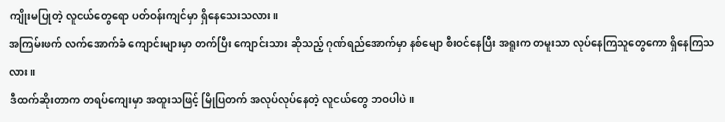ကျိုးမပြုတဲ့ လူငယ်တွေရော ပတ်ဝန်းကျင်မှာ ရှိနေသေးသလား။
အကြမ်းဖက် လက်အောက်ခံ ကျောင်းများမှာ တက်ပြီး ကျောင်းသား ဆိုသည့် ဂုဏ်ရည်အောက်မှာ နစ်မျော စီးဝင်နေပြီး အရူးက တမူးသာ လုပ်နေကြသူတွေကော ရှိနေကြသလား။
ဒီထက်ဆိုးတာက တရပ်ကျေးမှာ အထူးသဖြင့် မြိုပြတက် အလုပ်လုပ်နေတဲ့ လူငယ်တွေ ဘဝပါပဲ။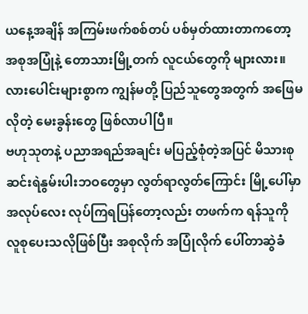ယနေ့အချိန် အကြမ်းဖက်စစ်တပ် ပစ်မှတ်ထားတာကတော့ အစုအပြုံနဲ့ တောသားမြို့တက် လူငယ်တွေကို များလား။
လားပေါင်းများစွာက ကျွန်မတို့ ပြည်သူတွေအတွက် အဖြေမလိုတဲ့ မေးခွန်းတွေ ဖြစ်လာပါပြီ။
ဗဟုသုတနဲ့ ပညာအရည်အချင်း မပြည့်စုံတဲ့အပြင် မိသားစု ဆင်းရဲနွမ်းပါးဘဝတွေမှာ လွတ်ရာလွတ်ကြောင်း မြို့ပေါ်မှာ အလုပ်လေး လုပ်ကြရပြန်တော့လည်း တဖက်က ရန်သူကို လူစုပေးသလိုဖြစ်ပြီး အစုလိုက် အပြုံလိုက် ပေါ်တာဆွဲခံ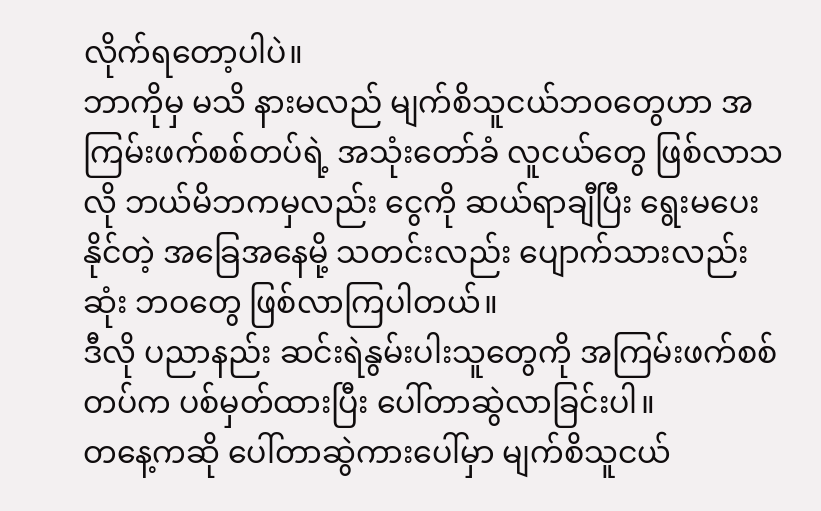လိုက်ရတော့ပါပဲ။
ဘာကိုမှ မသိ နားမလည် မျက်စိသူငယ်ဘဝတွေဟာ အကြမ်းဖက်စစ်တပ်ရဲ့ အသုံးတော်ခံ လူငယ်တွေ ဖြစ်လာသလို ဘယ်မိဘကမှလည်း ငွေကို ဆယ်ရာချီပြီး ရွေးမပေးနိုင်တဲ့ အခြေအနေမို့ သတင်းလည်း ပျောက်သားလည်းဆုံး ဘဝတွေ ဖြစ်လာကြပါတယ်။
ဒီလို ပညာနည်း ဆင်းရဲနွမ်းပါးသူတွေကို အကြမ်းဖက်စစ်တပ်က ပစ်မှတ်ထားပြီး ပေါ်တာဆွဲလာခြင်းပါ။
တနေ့ကဆို ပေါ်တာဆွဲကားပေါ်မှာ မျက်စိသူငယ်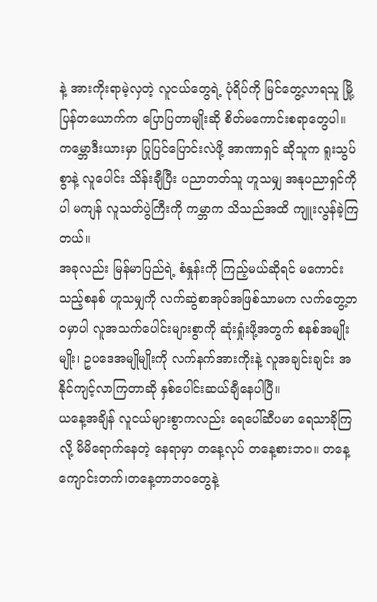နဲ့ အားကိုးရာမဲ့လှတဲ့ လူငယ်တွေရဲ့ ပုံရိပ်ကို မြင်တွေ့လာရသူ မြို့ပြန်တယောက်က ပြောပြတာမျိုးဆို စိတ်မကောင်းစရာတွေပါ။
ကမ္ဘောဒီးယားမှာ ပြုပြင်ပြောင်းလဲဖို့ အာဏာရှင် ဆိုသူက ရူးသွပ်စွာနဲ့ လူပေါင်း သိန်းချီပြီး ပညာတတ်သူ ဟူသမျှ အနုပညာရှင်ကိုပါ မကျန် လူသတ်ပွဲကြီးကို ကမ္ဘာက သိသည်အထိ ကျူးလွန်ခဲ့ကြတယ်။
အခုလည်း မြန်မာပြည်ရဲ့ စံနှုန်းကို ကြည့်မယ်ဆိုရင် မကောင်းသည့်စနစ် ဟူသမျှကို လက်ဆွဲစာအုပ်အဖြစ်သာမက လက်တွေ့ဘဝမှာပါ လူအသက်ပေါင်းများစွာကို ဆုံးရှုံးဖို့အတွက် စနစ်အမျိုးမျိုး၊ ဥပဒေအမျိုမျိုးကို လက်နက်အားကိုးနဲ့ လူအချင်းချင်း အနိုင်ကျင့်လာကြတာဆို နှစ်ပေါင်းဆယ်ချီနေပါပြီ။
ယနေ့အချိန် လူငယ်များစွာကလည်း ရေပေါ်ဆီပမာ ရေသာခိုကြလို့ မိမိရောက်နေတဲ့ နေရာမှာ တနေ့လုပ် တနေ့စားဘဝ။ တနေ့ ကျောင်းတက်၊တနေ့တာဘဝတွေနဲ့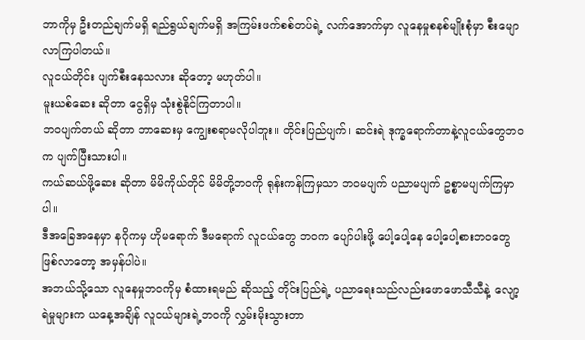ဘာကိုမှ ဦးတည်ချက်မရှိ ရည်ရွယ်ချက်မရှိ အကြမ်းဖက်စစ်တပ်ရဲ့ လက်အောက်မှာ လူနေမှုစနစ်မျိုးစုံမှာ စီးမျောလာကြပါတယ်။
လူငယ်တိုင်း ပျက်စီးနေသလား ဆိုတော့ မဟုတ်ပါ။
မူးယစ်ဆေး ဆိုတာ ငွေရှိမှ သုံးစွဲနိုင်ကြတာပါ။
ဘဝပျက်တယ် ဆိုတာ ဘာဆေးမှ ကျွေးစရာမလိုပါဘူး။ တိုင်းပြည်ပျက်၊ ဆင်းရဲ ဒုက္ခရောက်တာနဲ့လူငယ်တွေဘဝက ပျက်ပြီးသားပါ။
ကယ်ဆယ်ဖို့ဆေး ဆိုတာ မိမိကိုယ်တိုင် မိမိတို့ဘဝကို ရုန်းကန်ကြမှသာ ဘဝမပျက် ပညာမပျက် ဥစ္စာမပျက်ကြမှာပါ။
ဒီအခြေအနေမှာ နဂိုကမှ ဟိုမရောက် ဒီမရောက် လူငယ်တွေ ဘဝက ပျော်ပါးဖို့ ပေါ့ပေါ့နေ ပေါ့ပေါ့စားဘဝတွေ ဖြစ်လာတော့ အမှန်ပါပဲ။
အဘယ်သို့သော လူနေမှုဘဝကိုမှ စံထားရမည် ဆိုသည့် တိုင်းပြည်ရဲ့ ပညာရေးသည်လည်းဖောဖောသီသီနဲ့ လျော့ရဲမှုများက ယနေ့အချိန် လူငယ်များရဲ့ဘဝကို လွှမ်းမိုးသွားတာ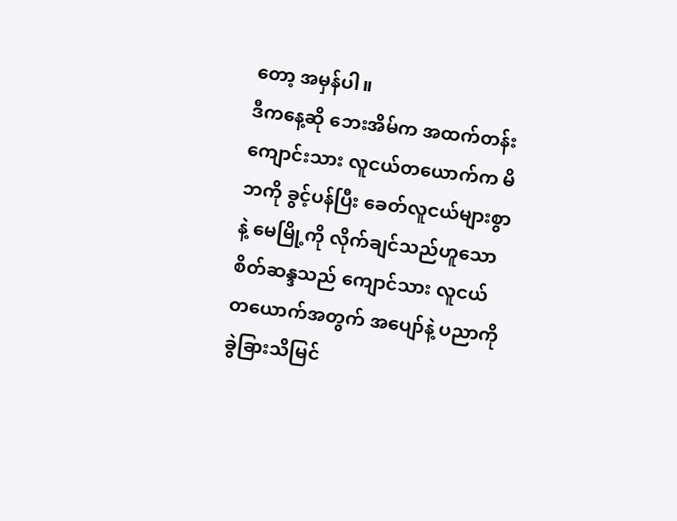တော့ အမှန်ပါ။
ဒီကနေ့ဆို ဘေးအိမ်က အထက်တန်းကျောင်းသား လူငယ်တယောက်က မိဘကို ခွင့်ပန်ပြီး ခေတ်လူငယ်များစွာနဲ့ မေမြို့ကို လိုက်ချင်သည်ဟူသော စိတ်ဆန္ဒသည် ကျောင်သား လူငယ်တယောက်အတွက် အပျော်နဲ့ ပညာကို ခွဲခြားသိမြင်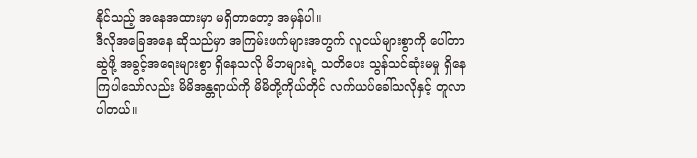နိုင်သည့် အနေအထားမှာ မရှိတာတော့ အမှန်ပါ။
ဒီလိုအခြေအနေ ဆိုသည်မှာ အကြမ်းဖက်များအတွက် လူငယ်များစွာကို ပေါ်တာဆွဲဖို့ အခွင့်အရေးများစွာ ရှိနေသလို မိဘများရဲ့ သတိပေး သွန်သင်ဆုံးမမှု ရှိနေကြပါသော်လည်း မိမိအန္တရာယ်ကို မိမိတို့ကိုယ်တိုင် လက်ယပ်ခေါ်သလိုနှင့် တူလာပါတယ်။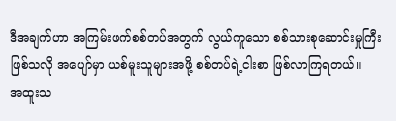ဒီအချက်ဟာ အကြမ်းဖက်စစ်တပ်အတွက် လွယ်ကူသော စစ်သားစုဆောင်းမှုကြီး ဖြစ်သလို အပျော်မှာ ယစ်မူးသူများအဖို့ စစ်တပ်ရဲ့ငါးစာ ဖြစ်လာကြရတယ်။
အထူးသ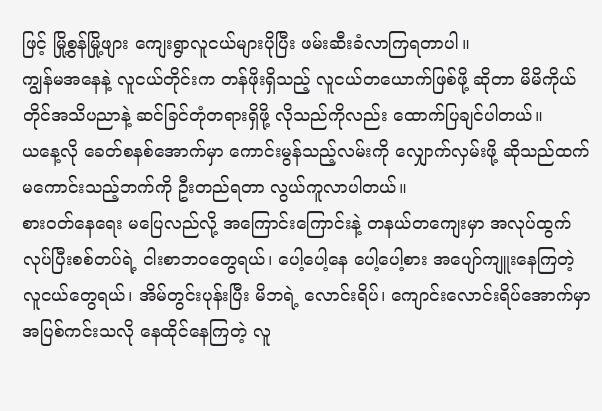ဖြင့် မြို့စွန်မြို့ဖျား ကျေးရွာလူငယ်များပိုပြီး ဖမ်းဆီးခံလာကြရတာပါ။
ကျွန်မအနေနဲ့ လူငယ်တိုင်းက တန်ဖိုးရှိသည့် လူငယ်တယောက်ဖြစ်ဖို့ ဆိုတာ မိမိကိုယ်တိုင်အသိပညာနဲ့ ဆင်ခြင်တုံတရားရှိဖို့ လိုသည်ကိုလည်း ထောက်ပြချင်ပါတယ်။
ယနေ့လို ခေတ်စနစ်အောက်မှာ ကောင်းမွန်သည့်လမ်းကို လျှောက်လှမ်းဖို့ ဆိုသည်ထက် မကောင်းသည့်ဘက်ကို ဦးတည်ရတာ လွယ်ကူလာပါတယ်။
စားဝတ်နေရေး မပြေလည်လို့ အကြောင်းကြောင်းနဲ့ တနယ်တကျေးမှာ အလုပ်ထွက်လုပ်ပြီးစစ်တပ်ရဲ့ ငါးစာဘဝတွေရယ်၊ ပေါ့ပေါ့နေ ပေါ့ပေါ့စား အပျော်ကျူးနေကြတဲ့ လူငယ်တွေရယ်၊ အိမ်တွင်းပုန်းပြီး မိဘရဲ့ လောင်းရိပ်၊ ကျောင်းလောင်းရိပ်အောက်မှာ အပြစ်ကင်းသလို နေထိုင်နေကြတဲ့ လူ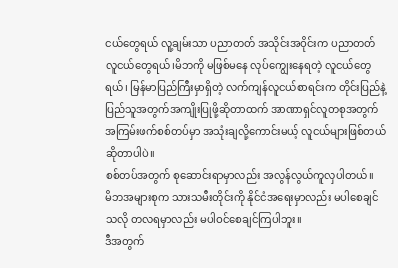ငယ်တွေရယ် လူ့ချမ်းသာ ပညာတတ် အသိုင်းအဝိုင်းက ပညာတတ် လူငယ်တွေရယ်၊မိဘကို မဖြစ်မနေ လုပ်ကျွေးနေရတဲ့ လူငယ်တွေရယ်၊ မြန်မာပြည်ကြီးမှာရှိတဲ့ လက်ကျန်လူငယ်စာရင်းက တိုင်းပြည်နဲ့ ပြည်သူအတွက်အကျိုးပြုဖို့ဆိုတာထက် အာဏာရှင်လူတစုအတွက် အကြမ်းဖက်စစ်တပ်မှာ အသုံးချလို့ကောင်းမယ့် လူငယ်များဖြစ်တယ် ဆိုတာပါပဲ။
စစ်တပ်အတွက် စုဆောင်းရာမှာလည်း အလွန်လွယ်ကူလှပါတယ်။
မိဘအများစုက သားသမီးတိုင်းကို နိုင်ငံအရေးမှာလည်း မပါစေချင်သလို တလရမှာလည်း မပါဝင်စေချင်ကြပါဘူး။
ဒီအတွက်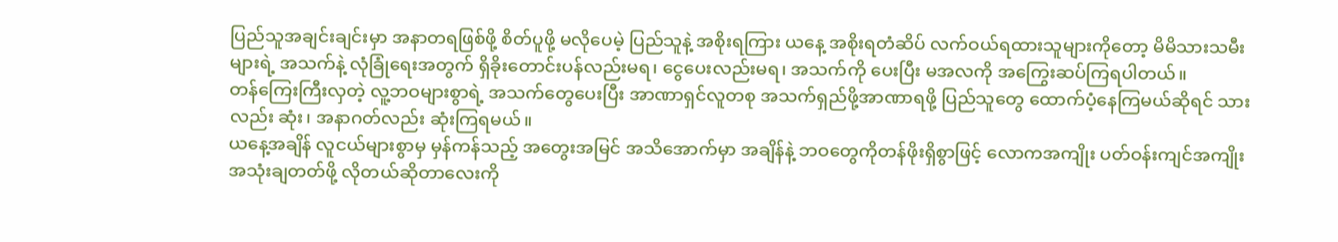ပြည်သူအချင်းချင်းမှာ အနာတရဖြစ်ဖို့ စိတ်ပူဖို့ မလိုပေမဲ့ ပြည်သူနဲ့ အစိုးရကြား ယနေ့ အစိုးရတံဆိပ် လက်ဝယ်ရထားသူများကိုတော့ မိမိသားသမီးများရဲ့ အသက်နဲ့ လုံခြုံရေးအတွက် ရှိခိုးတောင်းပန်လည်းမရ၊ ငွေပေးလည်းမရ၊ အသက်ကို ပေးပြီး မအလကို အကြွေးဆပ်ကြရပါတယ်။
တန်ကြေးကြီးလှတဲ့ လူ့ဘဝများစွာရဲ့ အသက်တွေပေးပြီး အာဏာရှင်လူတစု အသက်ရှည်ဖို့အာဏာရဖို့ ပြည်သူတွေ ထောက်ပံ့နေကြမယ်ဆိုရင် သားလည်း ဆုံး၊ အနာဂတ်လည်း ဆုံးကြရမယ်။
ယနေ့အချိန် လူငယ်များစွာမှ မှန်ကန်သည့် အတွေးအမြင် အသိအောက်မှာ အချိန်နဲ့ ဘဝတွေကိုတန်ဖိုးရှိစွာဖြင့် လောကအကျိုး ပတ်ဝန်းကျင်အကျိုး အသုံးချတတ်ဖို့ လိုတယ်ဆိုတာလေးကို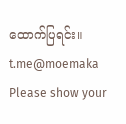ထောက်ပြရင်း။
t.me@moemaka
Please show your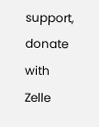support, donate with Zelle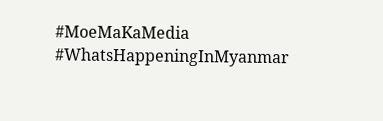#MoeMaKaMedia
#WhatsHappeningInMyanmar